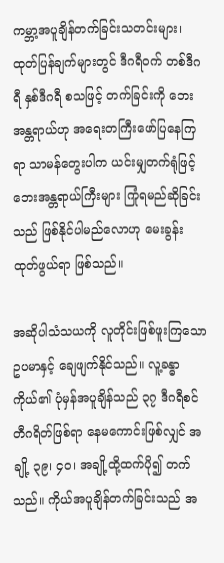ကမ္ဘာ့အပူချိန်တက်ခြင်းသတင်းများ၊ ထုတ်ပြန်ချက်များတွင် ဒီဂရီဝက် တစ်ဒီဂရီ နှစ်ဒီဂရီ စသဖြင့် တက်ခြင်းကို ဘေးအန္တရာယ်ဟု အရေးတကြီးဖော်ပြနေကြရာ သာမန်တွေးပါက ယင်းမျှတက်ရုံဖြင့် ဘေးအန္တရာယ်ကြီးများ ကြုံရမည်ဆိုခြင်းသည် ဖြစ်နိုင်ပါမည်လောဟု မေးခွန်းထုတ်ဖွယ်ရာ ဖြစ်သည်။

အဆိုပါသံသယကို လူတိုင်းဖြစ်ဖူးကြသော ဥပမာနှင့် ချေဖျက်နိုင်သည်။ လူ့ခန္ဓာကိုယ်၏ ပုံမှန်အပူချိန်သည် ၃၇ ဒီဂရီစင်တီဂရိတ်ဖြစ်ရာ နေမကောင်းဖြစ်လျှင် အချို့ ၃၉၊ ၄၀၊ အချို့ထို့ထက်ပို၍ တက်သည်။ ကိုယ်အပူချိန်တက်ခြင်းသည် အ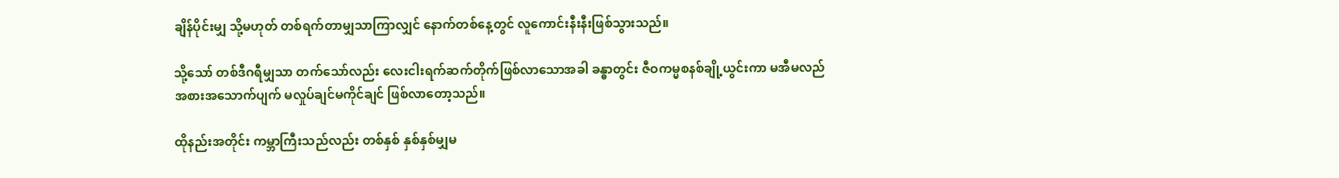ချိန်ပိုင်းမျှ သို့မဟုတ် တစ်ရက်တာမျှသာကြာလျှင် နောက်တစ်နေ့တွင် လူကောင်းနီးနီးဖြစ်သွားသည်။

သို့သော် တစ်ဒီဂရီမျှသာ တက်သော်လည်း လေးငါးရက်ဆက်တိုက်ဖြစ်လာသောအခါ ခန္ဓာတွင်း ဇီဝကမ္မစနစ်ချို့ယွင်းကာ မအီမလည် အစားအသောက်ပျက် မလှုပ်ချင်မကိုင်ချင် ဖြစ်လာတော့သည်။

ထိုနည်းအတိုင်း ကမ္ဘာကြီးသည်လည်း တစ်နှစ် နှစ်နှစ်မျှမ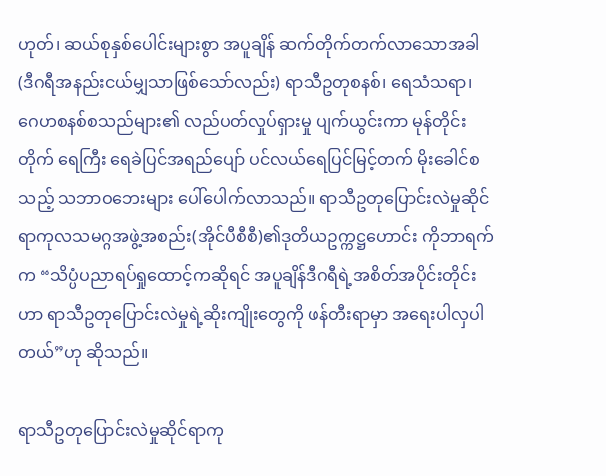ဟုတ်၊ ဆယ်စုနှစ်ပေါင်းများစွာ အပူချိန် ဆက်တိုက်တက်လာသောအခါ (ဒီဂရီအနည်းငယ်မျှသာဖြစ်သော်လည်း) ရာသီဥတုစနစ်၊ ရေသံသရာ၊ ဂေဟစနစ်စသည်များ၏ လည်ပတ်လှုပ်ရှားမှု ပျက်ယွင်းကာ မုန်တိုင်းတိုက် ရေကြီး ရေခဲပြင်အရည်ပျော် ပင်လယ်ရေပြင်မြင့်တက် မိုးခေါင်စသည့် သဘာဝဘေးများ ပေါ်ပေါက်လာသည်။ ရာသီဥတုပြောင်းလဲမှုဆိုင်ရာကုလသမဂ္ဂအဖွဲ့အစည်း(အိုင်ပီစီစီ)၏ဒုတိယဥက္ကဋ္ဌဟောင်း ကိုဘာရက်က “သိပ္ပံပညာရပ်ရှုထောင့်ကဆိုရင် အပူချိန်ဒီဂရီရဲ့အစိတ်အပိုင်းတိုင်းဟာ ရာသီဥတုပြောင်းလဲမှုရဲ့ဆိုးကျိုးတွေကို ဖန်တီးရာမှာ အရေးပါလှပါတယ်”ဟု ဆိုသည်။

ရာသီဥတုပြောင်းလဲမှုဆိုင်ရာကု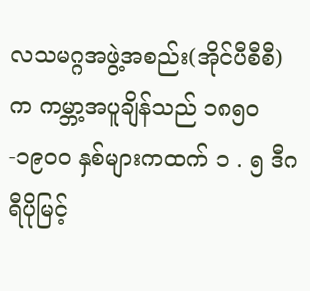လသမဂ္ဂအဖွဲ့အစည်း(အိုင်ပီစီစီ)က ကမ္ဘာ့အပူချိန်သည် ၁၈၅၀-၁၉၀၀ နှစ်များကထက် ၁ . ၅ ဒီဂရီပိုမြင့်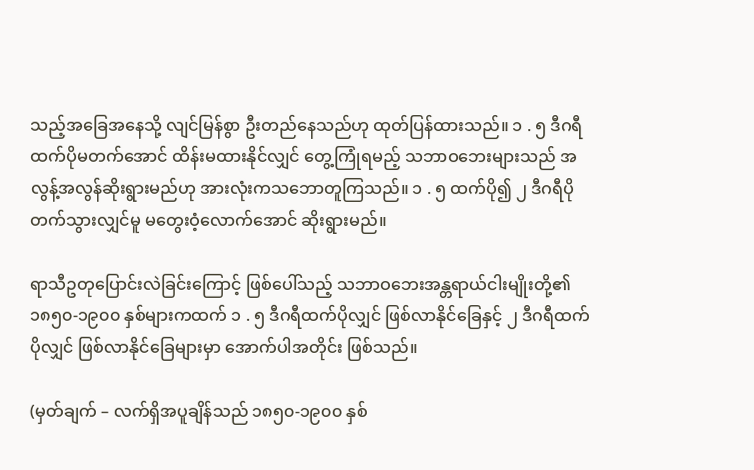သည့်အခြေအနေသို့ လျင်မြန်စွာ ဦးတည်နေသည်ဟု ထုတ်ပြန်ထားသည်။ ၁ . ၅ ဒီဂရီထက်ပိုမတက်အောင် ထိန်းမထားနိုင်လျှင် တွေ့ကြုံရမည့် သဘာဝဘေးများသည် အလွန့်အလွန်ဆိုးရွားမည်ဟု အားလုံးကသဘောတူကြသည်။ ၁ . ၅ ထက်ပို၍ ၂ ဒီဂရီပိုတက်သွားလျှင်မူ မတွေးဝံ့လောက်အောင် ဆိုးရွားမည်။

ရာသီဥတုပြောင်းလဲခြင်းကြောင့် ဖြစ်ပေါ်သည့် သဘာဝဘေးအန္တရာယ်ငါးမျိုးတို့၏ ၁၈၅၀-၁၉၀၀ နှစ်များကထက် ၁ . ၅ ဒီဂရီထက်ပိုလျှင် ဖြစ်လာနိုင်ခြေနှင့် ၂ ဒီဂရီထက်ပိုလျှင် ဖြစ်လာနိုင်ခြေများမှာ အောက်ပါအတိုင်း ဖြစ်သည်။

(မှတ်ချက် – လက်ရှိအပူချိန်သည် ၁၈၅၀-၁၉၀၀ နှစ်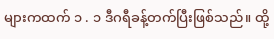များကထက် ၁ . ၁ ဒီဂရီခန့်တက်ပြီးဖြစ်သည်။ ထို့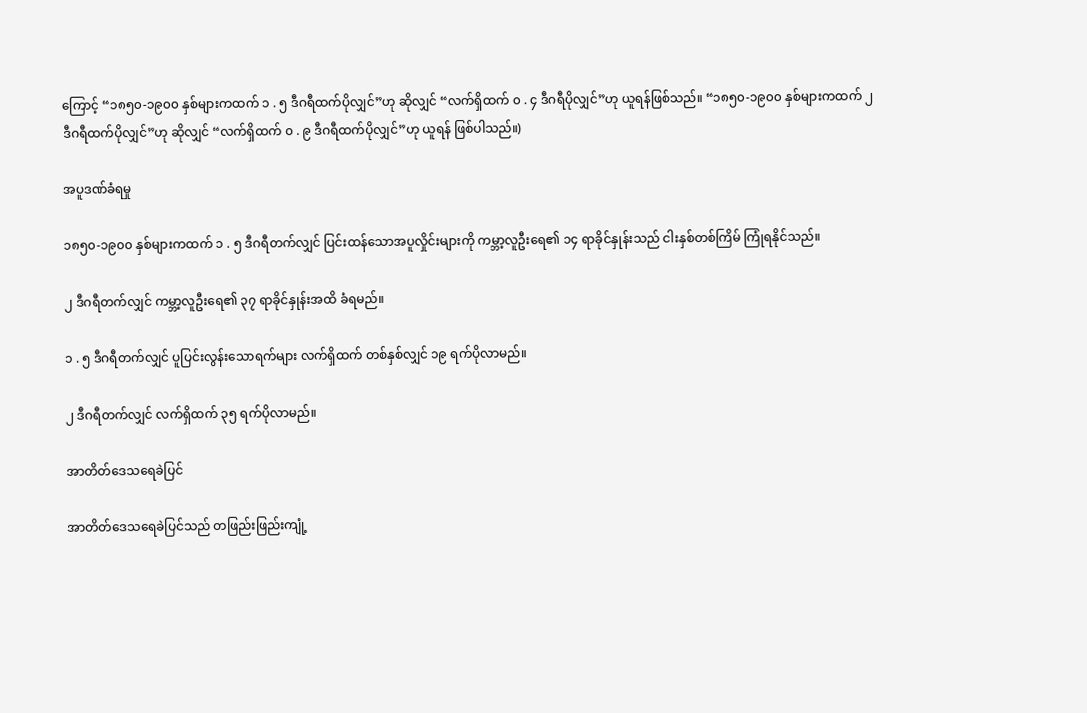ကြောင့် “၁၈၅၀-၁၉၀၀ နှစ်များကထက် ၁ . ၅ ဒီဂရီထက်ပိုလျှင်”ဟု ဆိုလျှင် “လက်ရှိထက် ၀ . ၄ ဒီဂရီပိုလျှင်”ဟု ယူရန်ဖြစ်သည်။ “၁၈၅၀-၁၉၀၀ နှစ်များကထက် ၂ ဒီဂရီထက်ပိုလျှင်”ဟု ဆိုလျှင် “လက်ရှိထက် ၀ . ၉ ဒီဂရီထက်ပိုလျှင်”ဟု ယူရန် ဖြစ်ပါသည်။)

အပူဒဏ်ခံရမှု

၁၈၅၀-၁၉၀၀ နှစ်များကထက် ၁ . ၅ ဒီဂရီတက်လျှင် ပြင်းထန်သောအပူလှိုင်းများကို ကမ္ဘာ့လူဦးရေ၏ ၁၄ ရာခိုင်နှုန်းသည် ငါးနှစ်တစ်ကြိမ် ကြုံရနိုင်သည်။

၂ ဒီဂရီတက်လျှင် ကမ္ဘာ့လူဦးရေ၏ ၃၇ ရာခိုင်နှုန်းအထိ ခံရမည်။

၁ . ၅ ဒီဂရီတက်လျှင် ပူပြင်းလွန်းသောရက်များ လက်ရှိထက် တစ်နှစ်လျှင် ၁၉ ရက်ပိုလာမည်။

၂ ဒီဂရီတက်လျှင် လက်ရှိထက် ၃၅ ရက်ပိုလာမည်။

အာတိတ်ဒေသရေခဲပြင်

အာတိတ်ဒေသရေခဲပြင်သည် တဖြည်းဖြည်းကျုံ့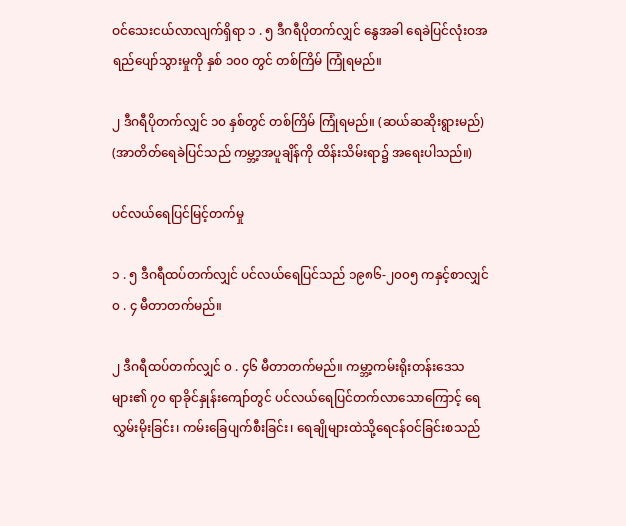ဝင်သေးငယ်လာလျက်ရှိရာ ၁ . ၅ ဒီဂရီပိုတက်လျှင် နွေအခါ ရေခဲပြင်လုံးဝအရည်ပျော်သွားမှုကို နှစ် ၁၀၀ တွင် တစ်ကြိမ် ကြုံရမည်။

၂ ဒီဂရီပိုတက်လျှင် ၁၀ နှစ်တွင် တစ်ကြိမ် ကြုံရမည်။ (ဆယ်ဆဆိုးရွားမည်) (အာတိတ်ရေခဲပြင်သည် ကမ္ဘာ့အပူချိန်ကို ထိန်းသိမ်းရာ၌ အရေးပါသည်။)

ပင်လယ်ရေပြင်မြင့်တက်မှု

၁ . ၅ ဒီဂရီထပ်တက်လျှင် ပင်လယ်ရေပြင်သည် ၁၉၈၆-၂၀၀၅ ကနှင့်စာလျှင် ၀ . ၄ မီတာတက်မည်။

၂ ဒီဂရီထပ်တက်လျှင် ၀ . ၄၆ မီတာတက်မည်။ ကမ္ဘာ့ကမ်းရိုးတန်းဒေသများ၏ ၇၀ ရာခိုင်နှုန်းကျော်တွင် ပင်လယ်ရေပြင်တက်လာသောကြောင့် ရေလွှမ်းမိုးခြင်း၊ ကမ်းခြေပျက်စီးခြင်း၊ ရေချိုများထဲသို့ရေငန်ဝင်ခြင်းစသည်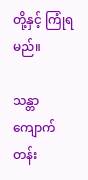တို့နှင့် ကြုံရမည်။

သန္တာကျောက်တန်း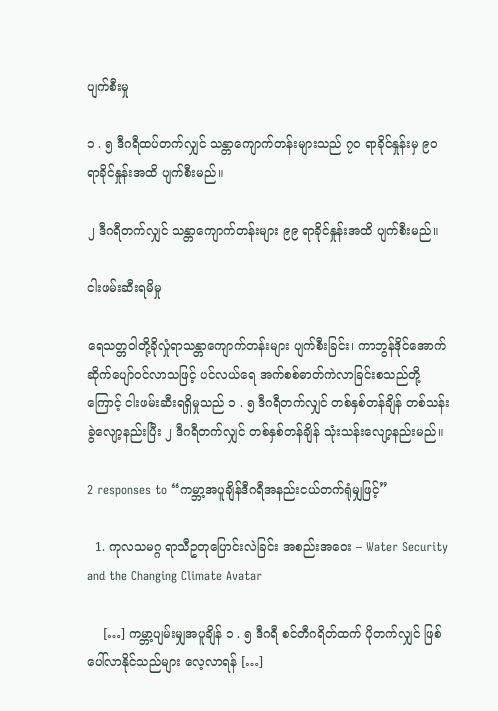ပျက်စီးမှု

၁ . ၅ ဒီဂရီထပ်တက်လျှင် သန္တာကျောက်တန်းများသည် ၇၀ ရာခိုင်နှုန်းမှ ၉၀ ရာခိုင်နှုန်းအထိ ပျက်စီးမည်။

၂ ဒီဂရီတက်လျှင် သန္တာကျောက်တန်းများ ၉၉ ရာခိုင်နှုန်းအထိ ပျက်စီးမည်။

ငါးဖမ်းဆီးရမိမှု

ရေသတ္တဝါတို့ခိုလှုံရာသန္တာကျောက်တန်းများ ပျက်စီးခြင်း၊ ကာဘွန်ဒိုင်အောက်ဆိုက်ပျော်ဝင်လာသဖြင့် ပင်လယ်ရေ အက်စစ်ဓာတ်ကဲလာခြင်းစသည်တို့ကြောင့် ငါးဖမ်းဆီးရရှိမှုသည် ၁ . ၅ ဒီဂရီတက်လျှင် တစ်နှစ်တန်ချိန် တစ်သန်းခွဲလျော့နည်းပြီး ၂ ဒီဂရီတက်လျှင် တစ်နှစ်တန်ချိန် သုံးသန်းလျော့နည်းမည်။

2 responses to “ကမ္ဘာ့အပူချိန်ဒီဂရီအနည်းငယ်တက်ရုံမျှဖြင့်”

  1. ကုလသမဂ္ဂ ရာသီဥတုပြောင်းလဲခြင်း အစည်းအဝေး – Water Security and the Changing Climate Avatar

    […] ကမ္ဘာ့ပျမ်းမျှအပူချိန် ၁ . ၅ ဒီဂရီ စင်တီဂရိတ်ထက် ပိုတက်လျှင် ဖြစ်ပေါ်လာနိုင်သည်များ လေ့လာရန် […]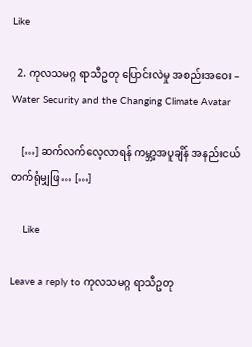Like

  2. ကုလသမဂ္ဂ ရာသီဥတု ပြောင်းလဲမှု အစည်းအဝေး – Water Security and the Changing Climate Avatar

    […] ဆက်လက်လေ့လာရန် ကမ္ဘာ့အပူချိန် အနည်းငယ်တက်ရုံမျှဖြ… […]

    Like

Leave a reply to ကုလသမဂ္ဂ ရာသီဥတု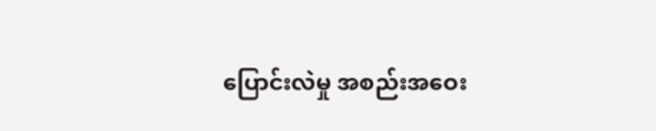ပြောင်းလဲမှု အစည်းအဝေး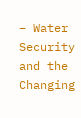– Water Security and the Changing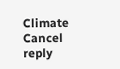Climate Cancel reply